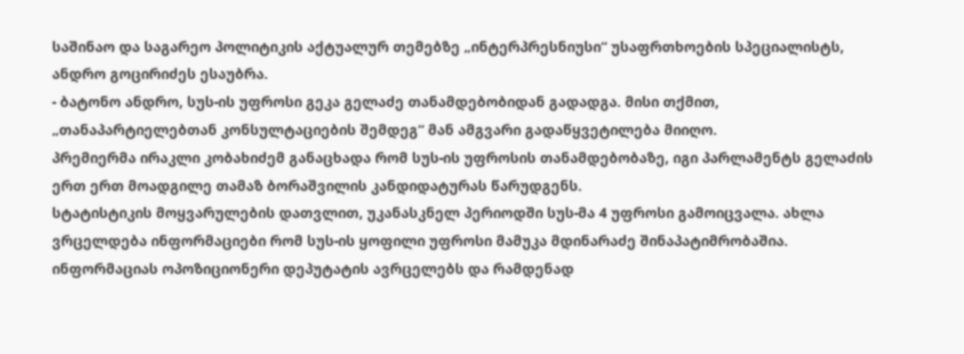საშინაო და საგარეო პოლიტიკის აქტუალურ თემებზე „ინტერპრესნიუსი“ უსაფრთხოების სპეციალისტს, ანდრო გოცირიძეს ესაუბრა.
- ბატონო ანდრო, სუს-ის უფროსი გეკა გელაძე თანამდებობიდან გადადგა. მისი თქმით, „თანაპარტიელებთან კონსულტაციების შემდეგ“ მან ამგვარი გადაწყვეტილება მიიღო.
პრემიერმა ირაკლი კობახიძემ განაცხადა რომ სუს-ის უფროსის თანამდებობაზე, იგი პარლამენტს გელაძის ერთ ერთ მოადგილე თამაზ ბორაშვილის კანდიდატურას წარუდგენს.
სტატისტიკის მოყვარულების დათვლით, უკანასკნელ პერიოდში სუს-მა 4 უფროსი გამოიცვალა. ახლა ვრცელდება ინფორმაციები რომ სუს-ის ყოფილი უფროსი მამუკა მდინარაძე შინაპატიმრობაშია. ინფორმაციას ოპოზიციონერი დეპუტატის ავრცელებს და რამდენად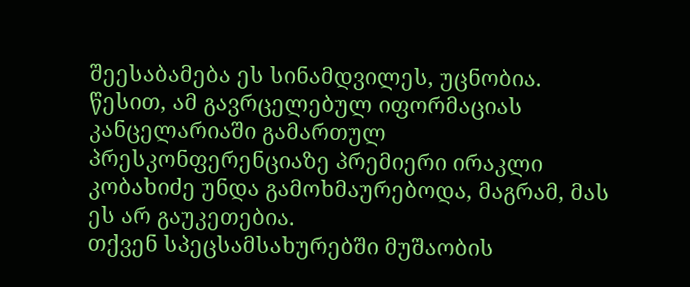შეესაბამება ეს სინამდვილეს, უცნობია.
წესით, ამ გავრცელებულ იფორმაციას კანცელარიაში გამართულ პრესკონფერენციაზე პრემიერი ირაკლი კობახიძე უნდა გამოხმაურებოდა, მაგრამ, მას ეს არ გაუკეთებია.
თქვენ სპეცსამსახურებში მუშაობის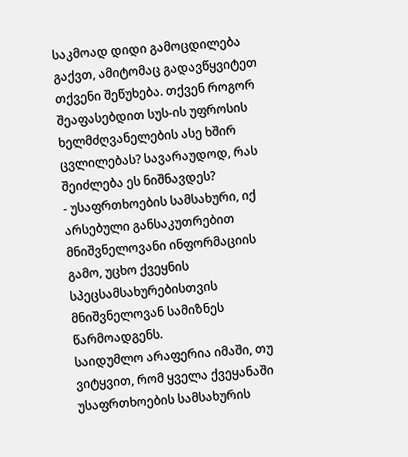საკმოად დიდი გამოცდილება გაქვთ, ამიტომაც გადავწყვიტეთ თქვენი შეწუხება. თქვენ როგორ შეაფასებდით სუს-ის უფროსის ხელმძღვანელების ასე ხშირ ცვლილებას? სავარაუდოდ, რას შეიძლება ეს ნიშნავდეს?
- უსაფრთხოების სამსახური, იქ არსებული განსაკუთრებით მნიშვნელოვანი ინფორმაციის გამო, უცხო ქვეყნის სპეცსამსახურებისთვის მნიშვნელოვან სამიზნეს წარმოადგენს.
საიდუმლო არაფერია იმაში, თუ ვიტყვით, რომ ყველა ქვეყანაში უსაფრთხოების სამსახურის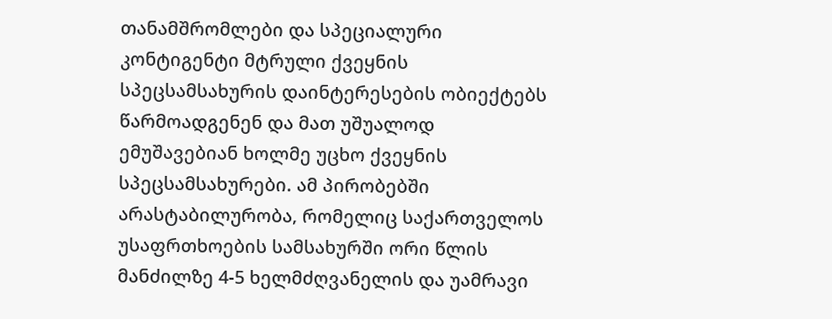თანამშრომლები და სპეციალური კონტიგენტი მტრული ქვეყნის სპეცსამსახურის დაინტერესების ობიექტებს წარმოადგენენ და მათ უშუალოდ ემუშავებიან ხოლმე უცხო ქვეყნის სპეცსამსახურები. ამ პირობებში არასტაბილურობა, რომელიც საქართველოს უსაფრთხოების სამსახურში ორი წლის მანძილზე 4-5 ხელმძღვანელის და უამრავი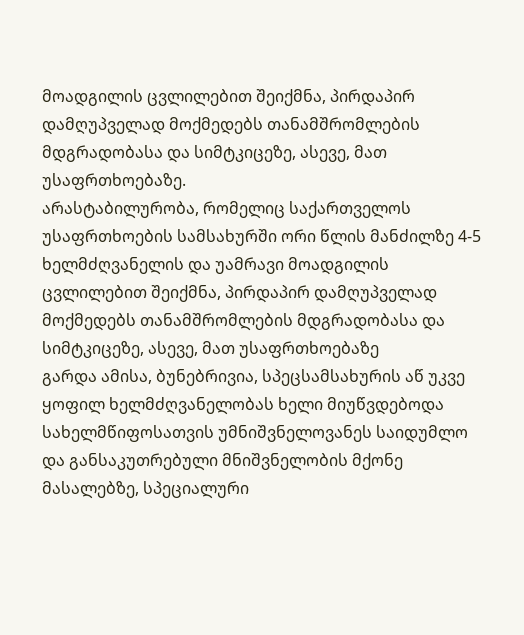მოადგილის ცვლილებით შეიქმნა, პირდაპირ დამღუპველად მოქმედებს თანამშრომლების მდგრადობასა და სიმტკიცეზე, ასევე, მათ უსაფრთხოებაზე.
არასტაბილურობა, რომელიც საქართველოს უსაფრთხოების სამსახურში ორი წლის მანძილზე 4-5 ხელმძღვანელის და უამრავი მოადგილის ცვლილებით შეიქმნა, პირდაპირ დამღუპველად მოქმედებს თანამშრომლების მდგრადობასა და სიმტკიცეზე, ასევე, მათ უსაფრთხოებაზე
გარდა ამისა, ბუნებრივია, სპეცსამსახურის აწ უკვე ყოფილ ხელმძღვანელობას ხელი მიუწვდებოდა სახელმწიფოსათვის უმნიშვნელოვანეს საიდუმლო და განსაკუთრებული მნიშვნელობის მქონე მასალებზე, სპეციალური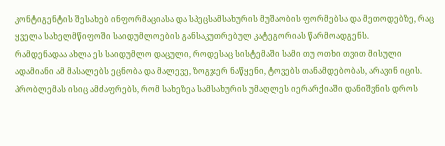კონტიგენტის შესახებ ინფორმაციასა და სპეცსამსახურის მუშაობის ფორმებსა და მეთოდებზე, რაც ყველა სახელმწიფოში საიდუმლოების განსაკუთრებულ კატეგორიას წარმოადგენს.
რამდენადაა ახლა ეს საიდუმლო დაცული, როდესაც სისტემაში სამი თუ ოთხი თვით მისული ადამიანი ამ მასალებს ეცნობა და მალევე, ზოგჯერ ნაწყენი, ტოვებს თანამდებობას, არავინ იცის.
პრობლემას ისიც ამძაფრებს, რომ სახეზეა სამსახურის უმაღლეს იერარქიაში დანიშვნის დროს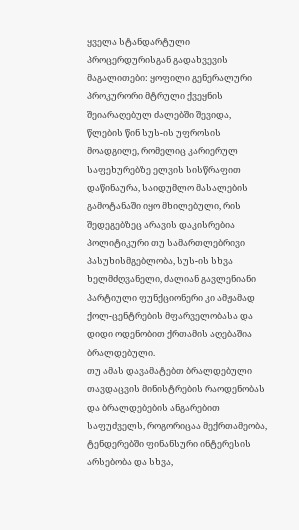ყველა სტანდარტული პროცერდურისგან გადახვევის მაგალითები: ყოფილი გენერალური პროკურორი მტრული ქვეყნის შეიარაღებულ ძალებში შევიდა, წლების წინ სუს-ის უფროსის მოადგილე, რომელიც კარიერულ საფეხურებზე ელვის სისწრაფით დაწინაურა, საიდუმლო მასალების გამოტანაში იყო მხილებული, რის შედეგებზეც არავის დაკისრებია პოლიტიკური თუ სამართლებრივი პასუხისმგებლობა, სუს-ის სხვა ხელმძღვანელი, ძალიან გავლენიანი პარტიული ფუნქციონერი კი ამჟამად ქოლ-ცენტრების მფარველობასა და დიდი ოდენობით ქრთამის აღებაშია ბრალდებული.
თუ ამას დავამატებთ ბრალდებული თავდაცვის მინისტრების რაოდენობას და ბრალდებების ანგარებით საფუძველს, როგორიცაა მექრთამეობა, ტენდერებში ფინანსური ინტერესის არსებობა და სხვა,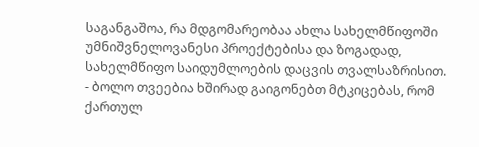საგანგაშოა, რა მდგომარეობაა ახლა სახელმწიფოში უმნიშვნელოვანესი პროექტებისა და ზოგადად, სახელმწიფო საიდუმლოების დაცვის თვალსაზრისით.
- ბოლო თვეებია ხშირად გაიგონებთ მტკიცებას, რომ ქართულ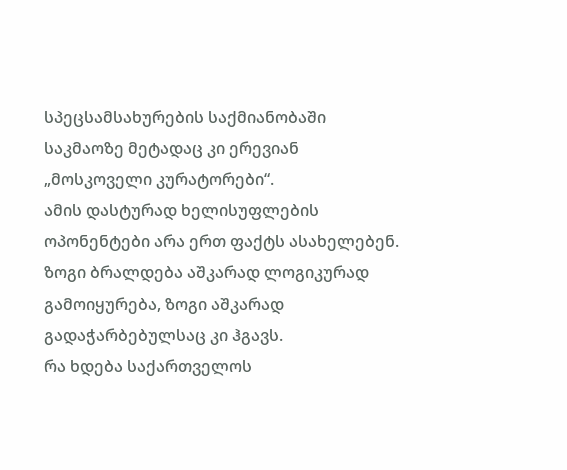სპეცსამსახურების საქმიანობაში საკმაოზე მეტადაც კი ერევიან „მოსკოველი კურატორები“.
ამის დასტურად ხელისუფლების ოპონენტები არა ერთ ფაქტს ასახელებენ. ზოგი ბრალდება აშკარად ლოგიკურად გამოიყურება, ზოგი აშკარად გადაჭარბებულსაც კი ჰგავს.
რა ხდება საქართველოს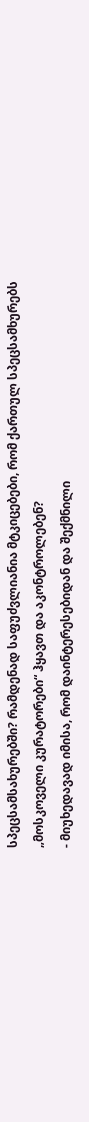სპეცსამსახურებში? რამდენად საფუძვლიანია მტკიცებები, რომ ქართულ სპეცსამხურებს „მოსკოველი კურატორები“ ჰყავთ და აკონტროლებენ?
- მიუხედავად იმისა, რომ დაინტერესებიდან და შექმნილი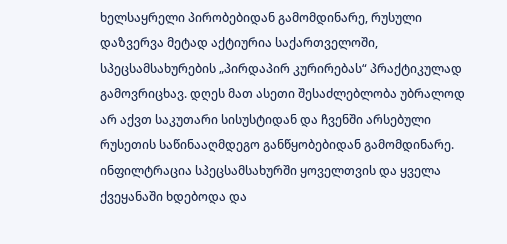ხელსაყრელი პირობებიდან გამომდინარე, რუსული დაზვერვა მეტად აქტიურია საქართველოში, სპეცსამსახურების „პირდაპირ კურირებას“ პრაქტიკულად გამოვრიცხავ. დღეს მათ ასეთი შესაძლებლობა უბრალოდ არ აქვთ საკუთარი სისუსტიდან და ჩვენში არსებული რუსეთის საწინააღმდეგო განწყობებიდან გამომდინარე.
ინფილტრაცია სპეცსამსახურში ყოველთვის და ყველა ქვეყანაში ხდებოდა და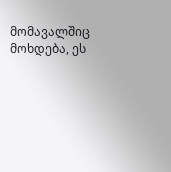მომავალშიც მოხდება, ეს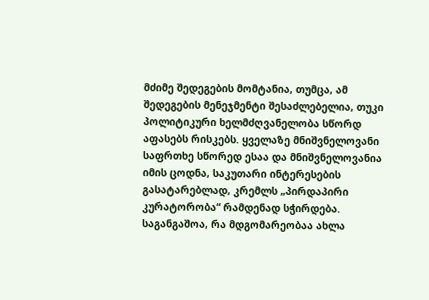მძიმე შედეგების მომტანია, თუმცა, ამ შედეგების მენეჯმენტი შესაძლებელია, თუკი პოლიტიკური ხელმძღვანელობა სწორდ აფასებს რისკებს. ყველაზე მნიშვნელოვანი საფრთხე სწორედ ესაა და მნიშვნელოვანია იმის ცოდნა, საკუთარი ინტერესების გასატარებლად, კრემლს „პირდაპირი კურატორობა“ რამდენად სჭირდება.
საგანგაშოა, რა მდგომარეობაა ახლა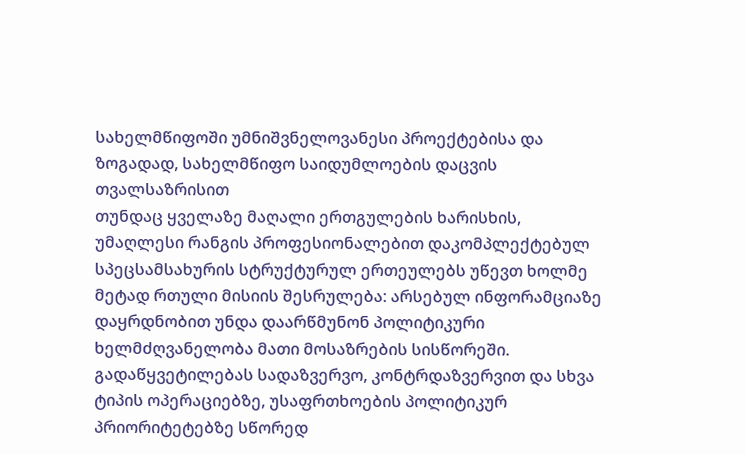სახელმწიფოში უმნიშვნელოვანესი პროექტებისა და ზოგადად, სახელმწიფო საიდუმლოების დაცვის თვალსაზრისით
თუნდაც ყველაზე მაღალი ერთგულების ხარისხის, უმაღლესი რანგის პროფესიონალებით დაკომპლექტებულ სპეცსამსახურის სტრუქტურულ ერთეულებს უწევთ ხოლმე მეტად რთული მისიის შესრულება: არსებულ ინფორამციაზე დაყრდნობით უნდა დაარწმუნონ პოლიტიკური ხელმძღვანელობა მათი მოსაზრების სისწორეში.
გადაწყვეტილებას სადაზვერვო, კონტრდაზვერვით და სხვა ტიპის ოპერაციებზე, უსაფრთხოების პოლიტიკურ პრიორიტეტებზე სწორედ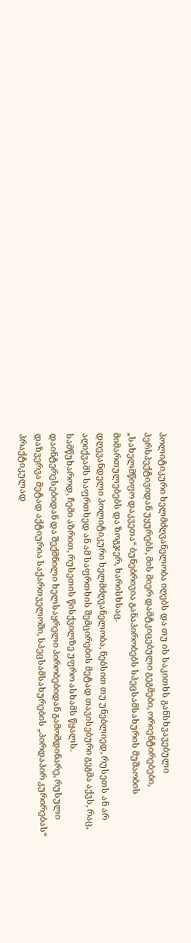პოლიტიკური ხელმძღვანელობა იღებს და თუ ის საკითხს განსხვავებული პერსპექტივიდან უყურებს, მის მიერ დამტკიცებული გეგმები, ორიენტირებები, „სახელმწიფო დაკვეთა“ ბუნებრივია განაპირობებს სპეცსამსახურის მუშაობის მიმართულებებს და ზოგჯერ, ხარისხსაც.
დღევანდელი პოლიტიკური ხელმძღვანელობა, ნებსით თუ უნებლიედ, რუსეთს ან არ აღიქვამს საფრთხედ ან ამ საფრთხის შემცირების მეტად თავისებური გეგმა აქვს, რაც, სამწუხაროდ, ჩემი აზრით, რუსეთის წისქვილზე უფრო ასხამს წყალს.
დაინტერესებიდან და შექმნილი ხელსაყრელი პირობებიდან გამომდინარე, რუსული დაზვერვა მეტად აქტიურია საქართველოში, სპეცსამსახურების „პირდაპირ კურირებას“ პრაქტიკულად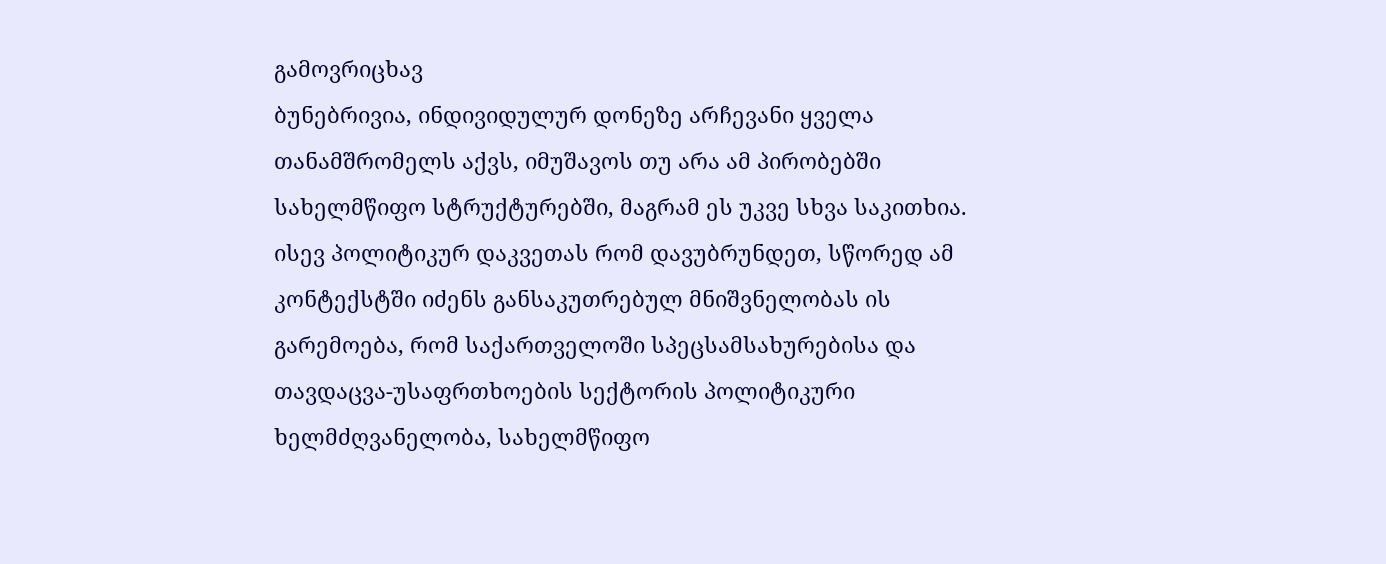გამოვრიცხავ
ბუნებრივია, ინდივიდულურ დონეზე არჩევანი ყველა თანამშრომელს აქვს, იმუშავოს თუ არა ამ პირობებში სახელმწიფო სტრუქტურებში, მაგრამ ეს უკვე სხვა საკითხია.
ისევ პოლიტიკურ დაკვეთას რომ დავუბრუნდეთ, სწორედ ამ კონტექსტში იძენს განსაკუთრებულ მნიშვნელობას ის გარემოება, რომ საქართველოში სპეცსამსახურებისა და თავდაცვა-უსაფრთხოების სექტორის პოლიტიკური ხელმძღვანელობა, სახელმწიფო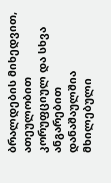ბრალდების მიხედვით, ათეულობით კორუფციულ და სხვა ანგარებით დანაშაულშია მხილებული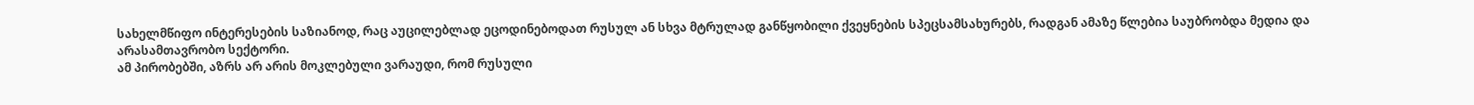სახელმწიფო ინტერესების საზიანოდ, რაც აუცილებლად ეცოდინებოდათ რუსულ ან სხვა მტრულად განწყობილი ქვეყნების სპეცსამსახურებს, რადგან ამაზე წლებია საუბრობდა მედია და არასამთავრობო სექტორი.
ამ პირობებში, აზრს არ არის მოკლებული ვარაუდი, რომ რუსული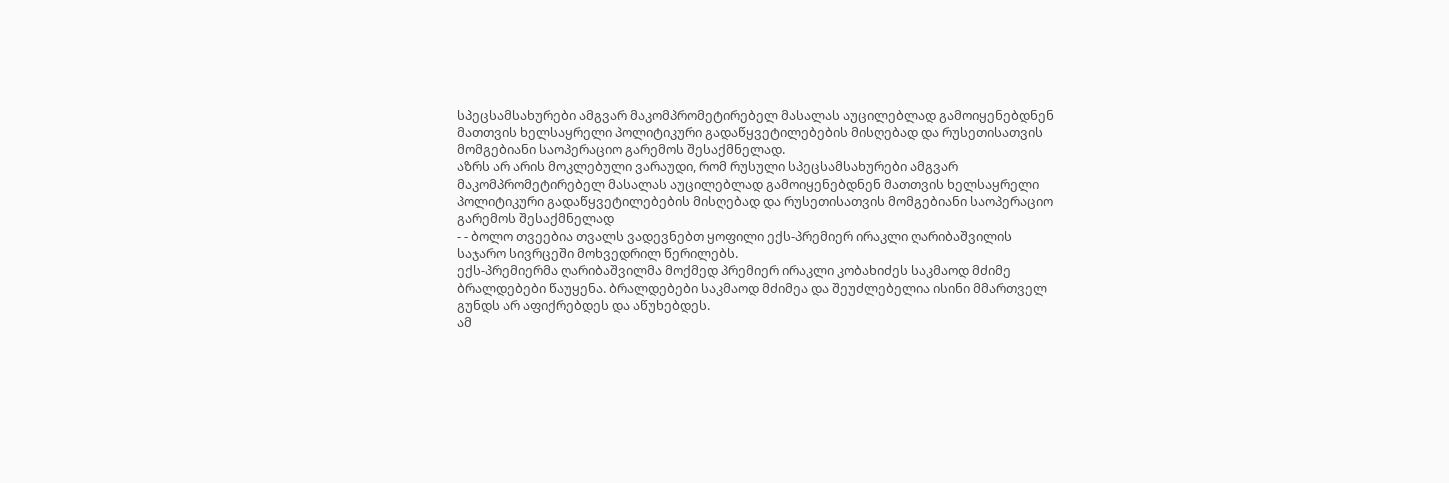სპეცსამსახურები ამგვარ მაკომპრომეტირებელ მასალას აუცილებლად გამოიყენებდნენ მათთვის ხელსაყრელი პოლიტიკური გადაწყვეტილებების მისღებად და რუსეთისათვის მომგებიანი საოპერაციო გარემოს შესაქმნელად.
აზრს არ არის მოკლებული ვარაუდი, რომ რუსული სპეცსამსახურები ამგვარ მაკომპრომეტირებელ მასალას აუცილებლად გამოიყენებდნენ მათთვის ხელსაყრელი პოლიტიკური გადაწყვეტილებების მისღებად და რუსეთისათვის მომგებიანი საოპერაციო გარემოს შესაქმნელად
- - ბოლო თვეებია თვალს ვადევნებთ ყოფილი ექს-პრემიერ ირაკლი ღარიბაშვილის საჯარო სივრცეში მოხვედრილ წერილებს.
ექს-პრემიერმა ღარიბაშვილმა მოქმედ პრემიერ ირაკლი კობახიძეს საკმაოდ მძიმე ბრალდებები წაუყენა. ბრალდებები საკმაოდ მძიმეა და შეუძლებელია ისინი მმართველ გუნდს არ აფიქრებდეს და აწუხებდეს.
ამ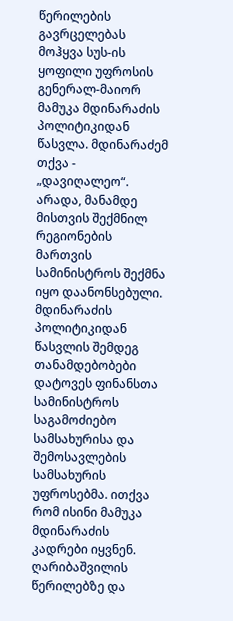წერილების გავრცელებას მოჰყვა სუს-ის ყოფილი უფროსის გენერალ-მაიორ მამუკა მდინარაძის პოლიტიკიდან წასვლა. მდინარაძემ თქვა - „დავიღალეო“. არადა, მანამდე მისთვის შექმნილ რეგიონების მართვის სამინისტროს შექმნა იყო დაანონსებული.
მდინარაძის პოლიტიკიდან წასვლის შემდეგ თანამდებობები დატოვეს ფინანსთა სამინისტროს საგამოძიებო სამსახურისა და შემოსავლების სამსახურის უფროსებმა. ითქვა რომ ისინი მამუკა მდინარაძის კადრები იყვნენ.
ღარიბაშვილის წერილებზე და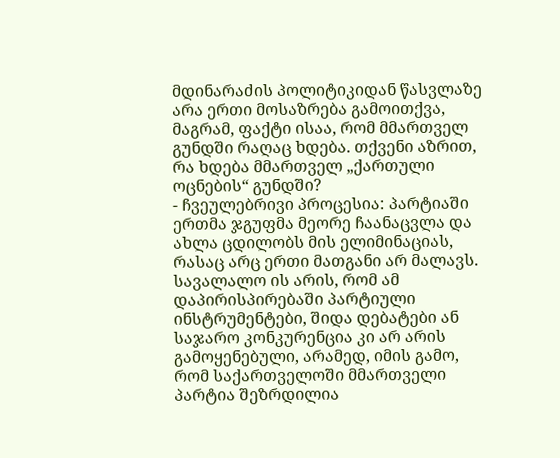მდინარაძის პოლიტიკიდან წასვლაზე არა ერთი მოსაზრება გამოითქვა, მაგრამ, ფაქტი ისაა, რომ მმართველ გუნდში რაღაც ხდება. თქვენი აზრით, რა ხდება მმართველ „ქართული ოცნების“ გუნდში?
- ჩვეულებრივი პროცესია: პარტიაში ერთმა ჯგუფმა მეორე ჩაანაცვლა და ახლა ცდილობს მის ელიმინაციას, რასაც არც ერთი მათგანი არ მალავს. სავალალო ის არის, რომ ამ დაპირისპირებაში პარტიული ინსტრუმენტები, შიდა დებატები ან საჯარო კონკურენცია კი არ არის გამოყენებული, არამედ, იმის გამო, რომ საქართველოში მმართველი პარტია შეზრდილია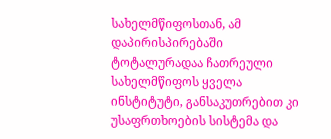სახელმწიფოსთან, ამ დაპირისპირებაში ტოტალურადაა ჩათრეული სახელმწიფოს ყველა ინსტიტუტი, განსაკუთრებით კი უსაფრთხოების სისტემა და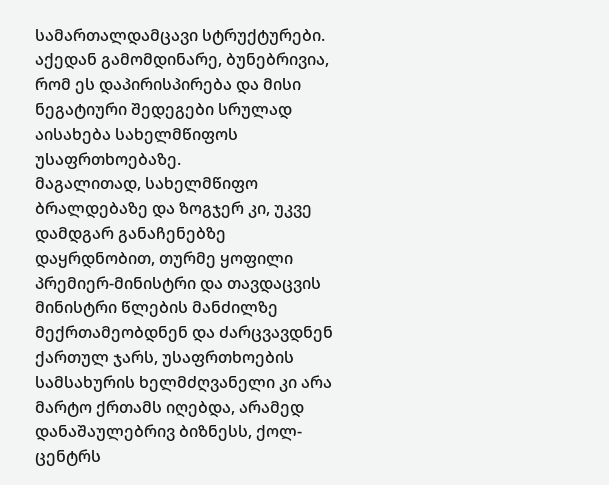სამართალდამცავი სტრუქტურები.
აქედან გამომდინარე, ბუნებრივია, რომ ეს დაპირისპირება და მისი ნეგატიური შედეგები სრულად აისახება სახელმწიფოს უსაფრთხოებაზე.
მაგალითად, სახელმწიფო ბრალდებაზე და ზოგჯერ კი, უკვე დამდგარ განაჩენებზე დაყრდნობით, თურმე ყოფილი პრემიერ-მინისტრი და თავდაცვის მინისტრი წლების მანძილზე მექრთამეობდნენ და ძარცვავდნენ ქართულ ჯარს, უსაფრთხოების სამსახურის ხელმძღვანელი კი არა მარტო ქრთამს იღებდა, არამედ დანაშაულებრივ ბიზნესს, ქოლ-ცენტრს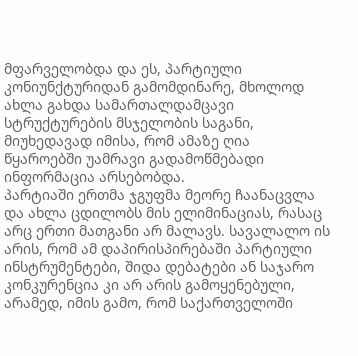მფარველობდა და ეს, პარტიული კონიუნქტურიდან გამომდინარე, მხოლოდ ახლა გახდა სამართალდამცავი სტრუქტურების მსჯელობის საგანი, მიუხედავად იმისა, რომ ამაზე ღია წყაროებში უამრავი გადამოწმებადი ინფორმაცია არსებობდა.
პარტიაში ერთმა ჯგუფმა მეორე ჩაანაცვლა და ახლა ცდილობს მის ელიმინაციას, რასაც არც ერთი მათგანი არ მალავს. სავალალო ის არის, რომ ამ დაპირისპირებაში პარტიული ინსტრუმენტები, შიდა დებატები ან საჯარო კონკურენცია კი არ არის გამოყენებული, არამედ, იმის გამო, რომ საქართველოში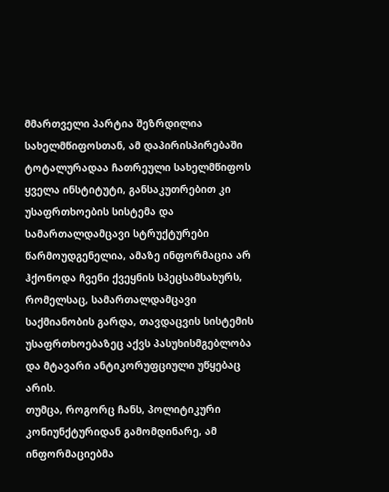მმართველი პარტია შეზრდილია სახელმწიფოსთან, ამ დაპირისპირებაში ტოტალურადაა ჩათრეული სახელმწიფოს ყველა ინსტიტუტი, განსაკუთრებით კი უსაფრთხოების სისტემა და სამართალდამცავი სტრუქტურები
წარმოუდგენელია, ამაზე ინფორმაცია არ ჰქონოდა ჩვენი ქვეყნის სპეცსამსახურს, რომელსაც, სამართალდამცავი საქმიანობის გარდა, თავდაცვის სისტემის უსაფრთხოებაზეც აქვს პასუხისმგებლობა და მტავარი ანტიკორუფციული უწყებაც არის.
თუმცა, როგორც ჩანს, პოლიტიკური კონიუნქტურიდან გამომდინარე, ამ ინფორმაციებმა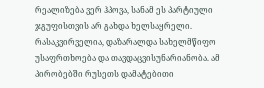რეალიზება ვერ ჰპოვა, სანამ ეს პარტიული ჯგუფისთვის არ გახდა ხელსაყრელი. რასაკვირველია, დაზარალდა სახელმწიფო უსაფრთხოება და თავდაცვისუნარიანობა. ამ პირობებში რუსეთს დამატებითი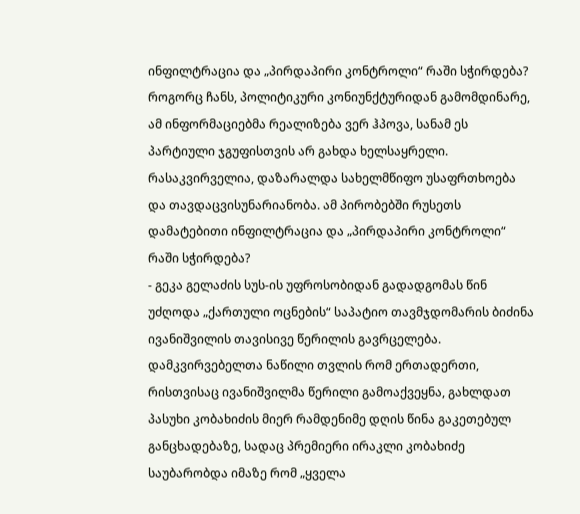ინფილტრაცია და „პირდაპირი კონტროლი“ რაში სჭირდება?
როგორც ჩანს, პოლიტიკური კონიუნქტურიდან გამომდინარე, ამ ინფორმაციებმა რეალიზება ვერ ჰპოვა, სანამ ეს პარტიული ჯგუფისთვის არ გახდა ხელსაყრელი. რასაკვირველია, დაზარალდა სახელმწიფო უსაფრთხოება და თავდაცვისუნარიანობა. ამ პირობებში რუსეთს დამატებითი ინფილტრაცია და „პირდაპირი კონტროლი“ რაში სჭირდება?
- გეკა გელაძის სუს-ის უფროსობიდან გადადგომას წინ უძღოდა „ქართული ოცნების“ საპატიო თავმჯდომარის ბიძინა ივანიშვილის თავისივე წერილის გავრცელება.
დამკვირვებელთა ნაწილი თვლის რომ ერთადერთი, რისთვისაც ივანიშვილმა წერილი გამოაქვეყნა, გახლდათ პასუხი კობახიძის მიერ რამდენიმე დღის წინა გაკეთებულ განცხადებაზე, სადაც პრემიერი ირაკლი კობახიძე საუბარობდა იმაზე რომ „ყველა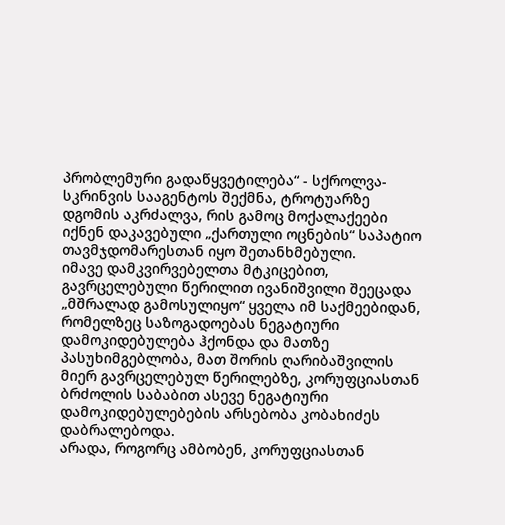პრობლემური გადაწყვეტილება“ - სქროლვა-სკრინვის სააგენტოს შექმნა, ტროტუარზე დგომის აკრძალვა, რის გამოც მოქალაქეები იქნენ დაკავებული „ქართული ოცნების“ საპატიო თავმჯდომარესთან იყო შეთანხმებული.
იმავე დამკვირვებელთა მტკიცებით, გავრცელებული წერილით ივანიშვილი შეეცადა „მშრალად გამოსულიყო“ ყველა იმ საქმეებიდან, რომელზეც საზოგადოებას ნეგატიური დამოკიდებულება ჰქონდა და მათზე პასუხიმგებლობა, მათ შორის ღარიბაშვილის მიერ გავრცელებულ წერილებზე, კორუფციასთან ბრძოლის საბაბით ასევე ნეგატიური დამოკიდებულებების არსებობა კობახიძეს დაბრალებოდა.
არადა, როგორც ამბობენ, კორუფციასთან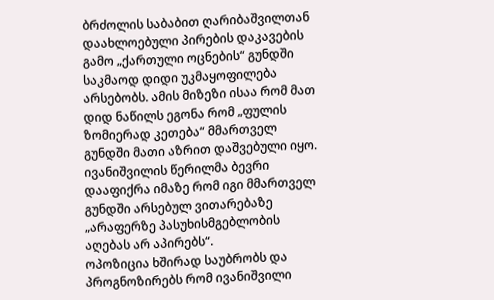ბრძოლის საბაბით ღარიბაშვილთან დაახლოებული პირების დაკავების გამო „ქართული ოცნების“ გუნდში საკმაოდ დიდი უკმაყოფილება არსებობს. ამის მიზეზი ისაა რომ მათ დიდ ნაწილს ეგონა რომ „ფულის ზომიერად კეთება“ მმართველ გუნდში მათი აზრით დაშვებული იყო.
ივანიშვილის წერილმა ბევრი დააფიქრა იმაზე რომ იგი მმართველ გუნდში არსებულ ვითარებაზე „არაფერზე პასუხისმგებლობის აღებას არ აპირებს“.
ოპოზიცია ხშირად საუბრობს და პროგნოზირებს რომ ივანიშვილი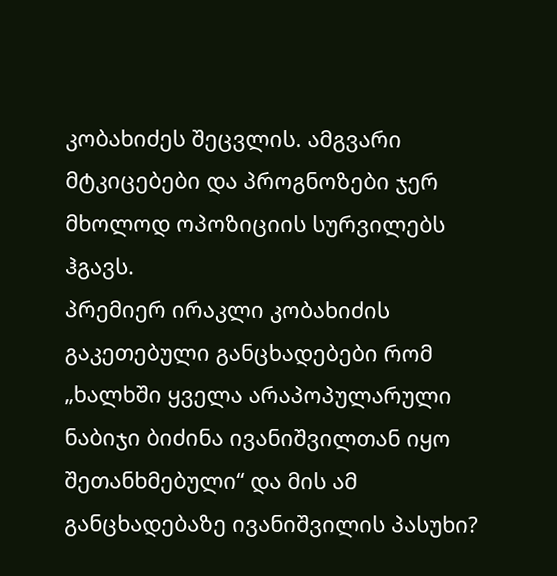კობახიძეს შეცვლის. ამგვარი მტკიცებები და პროგნოზები ჯერ მხოლოდ ოპოზიციის სურვილებს ჰგავს.
პრემიერ ირაკლი კობახიძის გაკეთებული განცხადებები რომ „ხალხში ყველა არაპოპულარული ნაბიჯი ბიძინა ივანიშვილთან იყო შეთანხმებული“ და მის ამ განცხადებაზე ივანიშვილის პასუხი?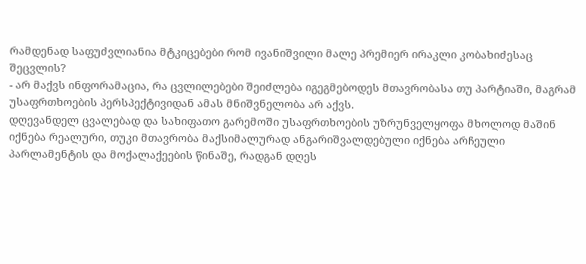რამდენად საფუძვლიანია მტკიცებები რომ ივანიშვილი მალე პრემიერ ირაკლი კობახიძესაც შეცვლის?
- არ მაქვს ინფორამაცია, რა ცვლილებები შეიძლება იგეგმებოდეს მთავრობასა თუ პარტიაში, მაგრამ უსაფრთხოების პერსპექტივიდან ამას მნიშვნელობა არ აქვს.
დღევანდელ ცვალებად და სახიფათო გარემოში უსაფრთხოების უზრუნველყოფა მხოლოდ მაშინ იქნება რეალური, თუკი მთავრობა მაქსიმალურად ანგარიშვალდებული იქნება არჩეული პარლამენტის და მოქალაქეების წინაშე, რადგან დღეს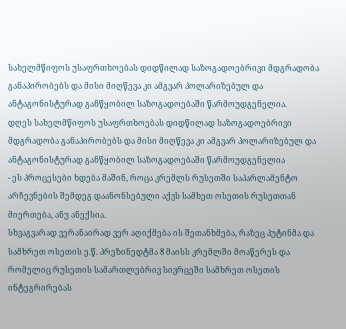სახელმწიფოს უსაფრთხოებას დიდწილად საზოგადოებრივი მდგრადობა განაპირობებს და მისი მიღწევა კი ამგვარ პოლარიზებულ და ანტაგონისტურად განწყობილ საზოგადოებაში წარმოუდგენელია.
დღეს სახელმწიფოს უსაფრთხოებას დიდწილად საზოგადოებრივი მდგრადობა განაპირობებს და მისი მიღწევა კი ამგვარ პოლარიზებულ და ანტაგონისტურად განწყობილ საზოგადოებაში წარმოუდგენელია
- ეს პროცესები ხდება მაშინ, როცა კრემლს რუსეთში საპარლამენტო არჩევნების შემდეგ დაანონსებული აქვს სამხეთ ოსეთის რუსეთთან მიერთება, ანუ ანექსია.
სხვაგვარად ვერანაირად ვერ აღიქმება ის შეთანხმება, რაზეც პუტინმა და სამხრეთ ოსეთის ე.წ. პრეზინედტმა 8 მაისს კრემლში მოაწერეს და რომელიც რუსეთის სამართლებრივ სივრცეში სამხრეთ ოსეთის ინტეგრირებას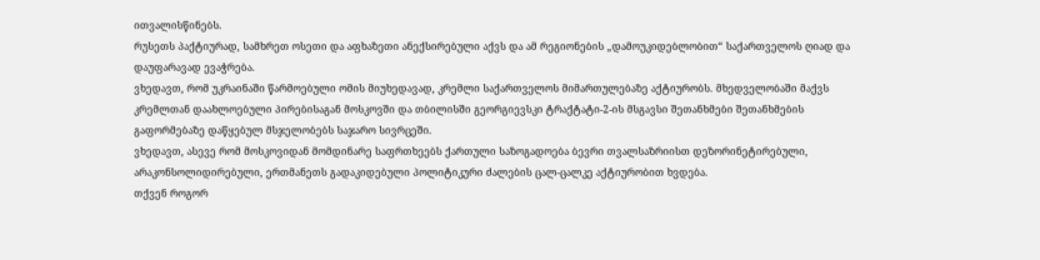ითვალისწინებს.
რუსეთს პაქტიურად, სამხრეთ ოსეთი და აფხაზეთი ანექსირებული აქვს და ამ რეგიონების „დამოუკიდებლობით“ საქართველოს ღიად და დაუფარავად ევაჭრება.
ვხედავთ, რომ უკრაინაში წარმოებული ომის მიუხედავად, კრემლი საქართველოს მიმართულებაზე აქტიურობს. მხედველობაში მაქვს კრემლთან დაახლოებული პირებისაგან მოსკოვში და თბილისში გეორგიევსკი ტრაქტატი-2-ის მსგავსი შეთანხმები შეთანხმების გაფორმებაზე დაწყებულ მსჯელობებს საჯარო სივრცეში.
ვხედავთ, ასევე რომ მოსკოვიდან მომდინარე საფრთხეებს ქართული საზოგადოება ბევრი თვალსაზრიისთ დეზორინეტირებული, არაკონსოლიდირებული, ერთმანეთს გადაკიდებული პოლიტიკური ძალების ცალ-ცალკე აქტიურობით ხვდება.
თქვენ როგორ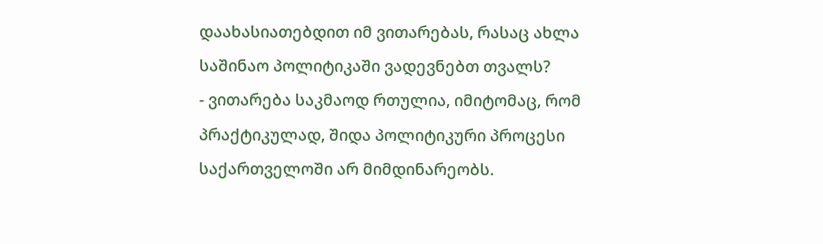დაახასიათებდით იმ ვითარებას, რასაც ახლა საშინაო პოლიტიკაში ვადევნებთ თვალს?
- ვითარება საკმაოდ რთულია, იმიტომაც, რომ პრაქტიკულად, შიდა პოლიტიკური პროცესი საქართველოში არ მიმდინარეობს.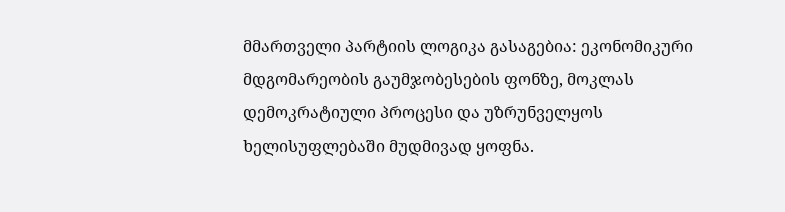მმართველი პარტიის ლოგიკა გასაგებია: ეკონომიკური მდგომარეობის გაუმჯობესების ფონზე, მოკლას დემოკრატიული პროცესი და უზრუნველყოს ხელისუფლებაში მუდმივად ყოფნა.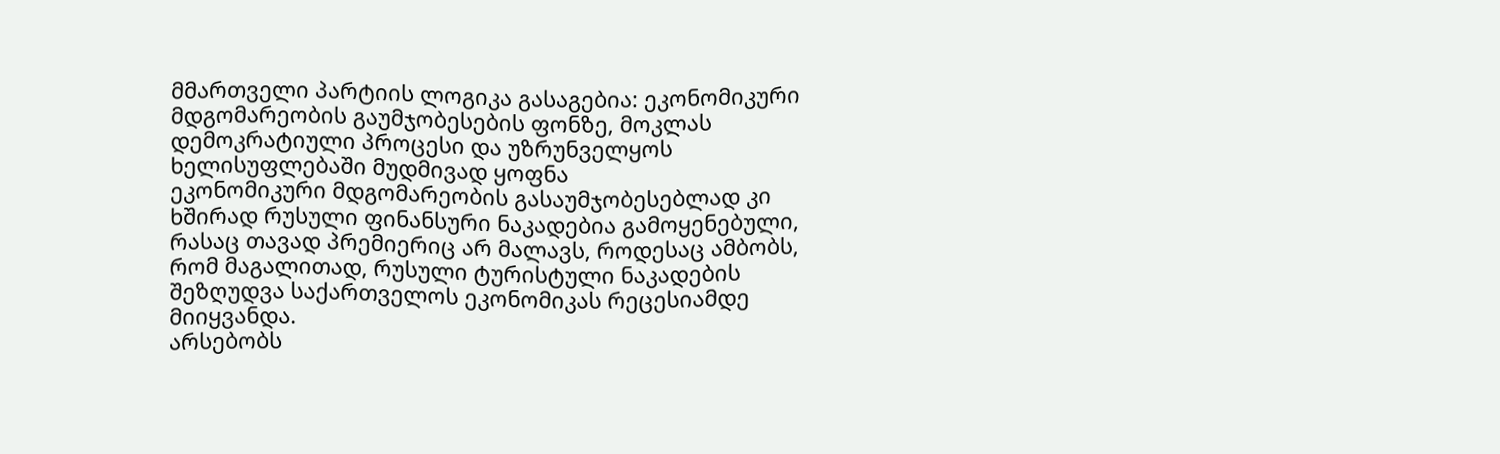მმართველი პარტიის ლოგიკა გასაგებია: ეკონომიკური მდგომარეობის გაუმჯობესების ფონზე, მოკლას დემოკრატიული პროცესი და უზრუნველყოს ხელისუფლებაში მუდმივად ყოფნა
ეკონომიკური მდგომარეობის გასაუმჯობესებლად კი ხშირად რუსული ფინანსური ნაკადებია გამოყენებული, რასაც თავად პრემიერიც არ მალავს, როდესაც ამბობს, რომ მაგალითად, რუსული ტურისტული ნაკადების შეზღუდვა საქართველოს ეკონომიკას რეცესიამდე მიიყვანდა.
არსებობს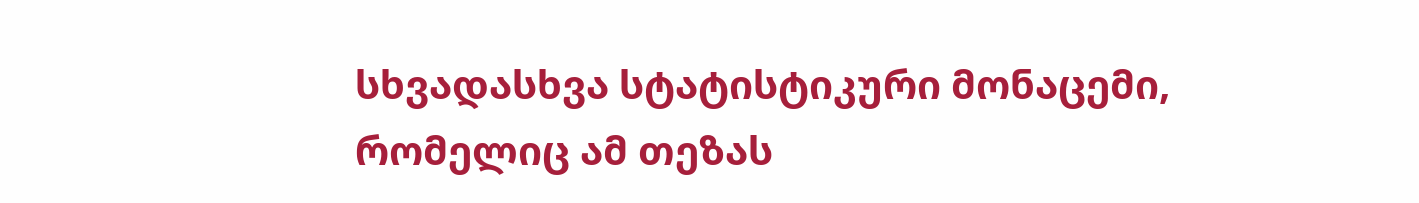სხვადასხვა სტატისტიკური მონაცემი, რომელიც ამ თეზას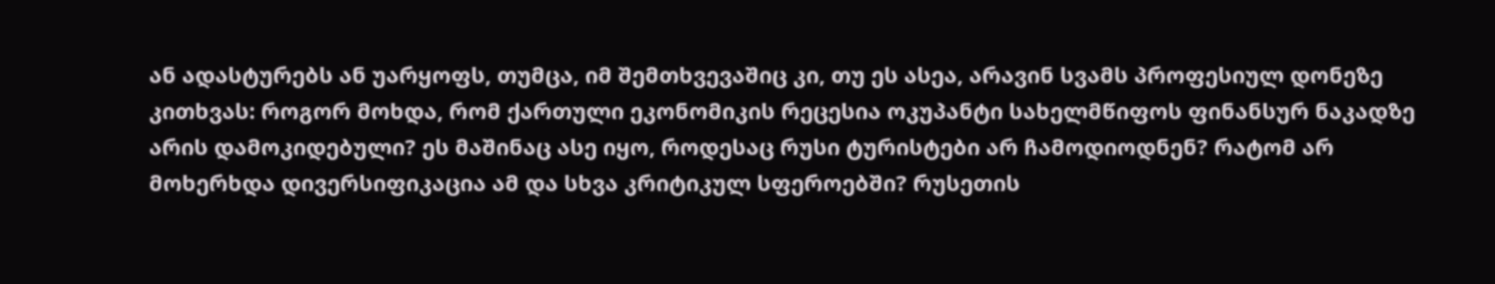ან ადასტურებს ან უარყოფს, თუმცა, იმ შემთხვევაშიც კი, თუ ეს ასეა, არავინ სვამს პროფესიულ დონეზე კითხვას: როგორ მოხდა, რომ ქართული ეკონომიკის რეცესია ოკუპანტი სახელმწიფოს ფინანსურ ნაკადზე არის დამოკიდებული? ეს მაშინაც ასე იყო, როდესაც რუსი ტურისტები არ ჩამოდიოდნენ? რატომ არ მოხერხდა დივერსიფიკაცია ამ და სხვა კრიტიკულ სფეროებში? რუსეთის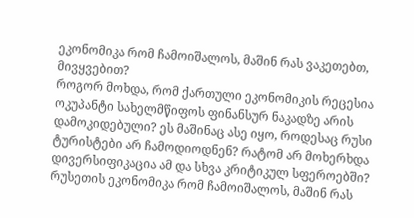ეკონომიკა რომ ჩამოიშალოს, მაშინ რას ვაკეთებთ, მივყვებით?
როგორ მოხდა, რომ ქართული ეკონომიკის რეცესია ოკუპანტი სახელმწიფოს ფინანსურ ნაკადზე არის დამოკიდებული? ეს მაშინაც ასე იყო, როდესაც რუსი ტურისტები არ ჩამოდიოდნენ? რატომ არ მოხერხდა დივერსიფიკაცია ამ და სხვა კრიტიკულ სფეროებში? რუსეთის ეკონომიკა რომ ჩამოიშალოს, მაშინ რას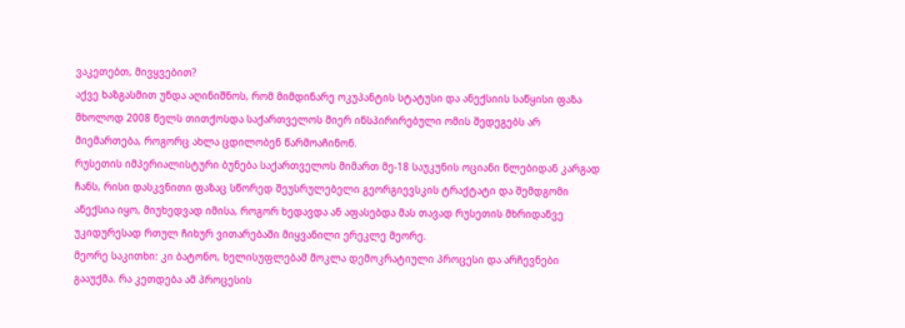ვაკეთებთ, მივყვებით?
აქვე ხაზგასმით უნდა აღინიშნოს, რომ მიმდინარე ოკუპანტის სტატუსი და ანექსიის საწყისი ფაზა მხოლოდ 2008 წელს თითქოსდა საქართველოს მიერ ინსპირირებული ომის შედეგებს არ მიემართება, როგორც ახლა ცდილობენ წარმოაჩინონ.
რუსეთის იმპერიალისტური ბუნება საქართველოს მიმართ მე-18 საუკუნის ოციანი წლებიდან კარგად ჩანს, რისი დასკვნითი ფაზაც სწორედ შეუსრულებელი გეორგიევსკის ტრაქტატი და შემდგომი ანექსია იყო, მიუხედვად იმისა, როგორ ხედავდა ან აფასებდა მას თავად რუსეთის მხრიდანვე უკიდურესად რთულ ჩიხურ ვითარებაში მიყვანილი ერეკლე მეორე.
მეორე საკითხი: კი ბატონო, ხელისუფლებამ მოკლა დემოკრატიული პროცესი და არჩევნები გააუქმა. რა კეთდება ამ პროცესის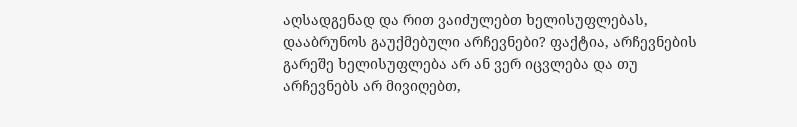აღსადგენად და რით ვაიძულებთ ხელისუფლებას, დააბრუნოს გაუქმებული არჩევნები? ფაქტია, არჩევნების გარეშე ხელისუფლება არ ან ვერ იცვლება და თუ არჩევნებს არ მივიღებთ,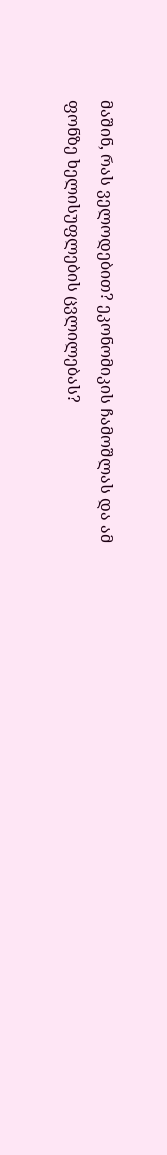მაშინ, რას ველოდებით? ეკონომიკის ჩამოშლას და ამ ფონზე ხელისუფლების ცვლილებას?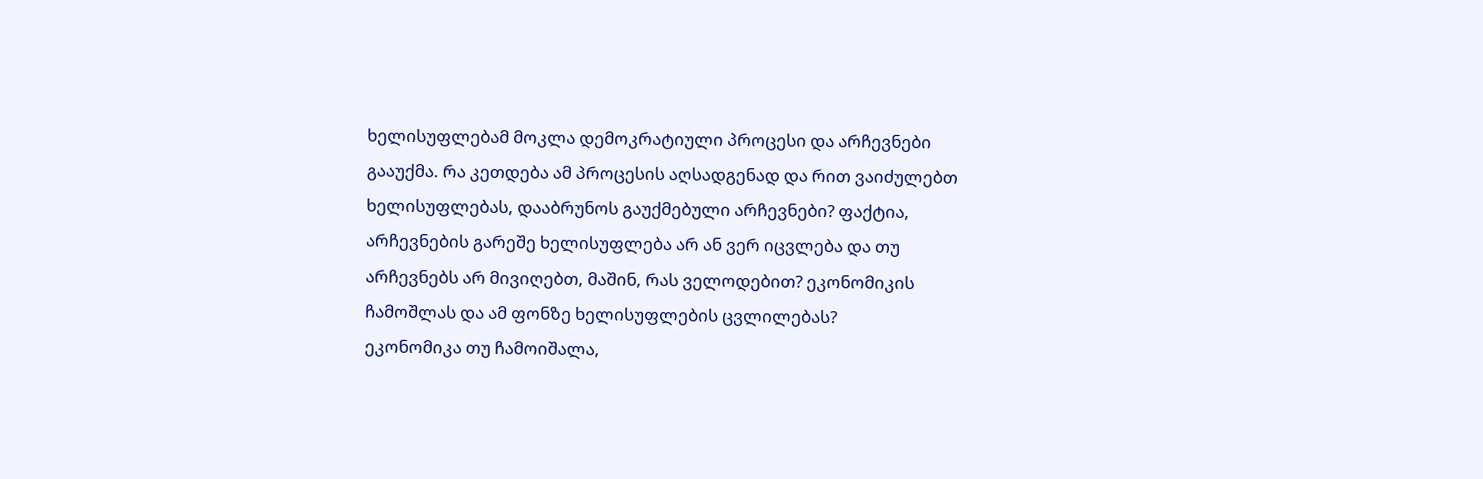ხელისუფლებამ მოკლა დემოკრატიული პროცესი და არჩევნები გააუქმა. რა კეთდება ამ პროცესის აღსადგენად და რით ვაიძულებთ ხელისუფლებას, დააბრუნოს გაუქმებული არჩევნები? ფაქტია, არჩევნების გარეშე ხელისუფლება არ ან ვერ იცვლება და თუ არჩევნებს არ მივიღებთ, მაშინ, რას ველოდებით? ეკონომიკის ჩამოშლას და ამ ფონზე ხელისუფლების ცვლილებას?
ეკონომიკა თუ ჩამოიშალა,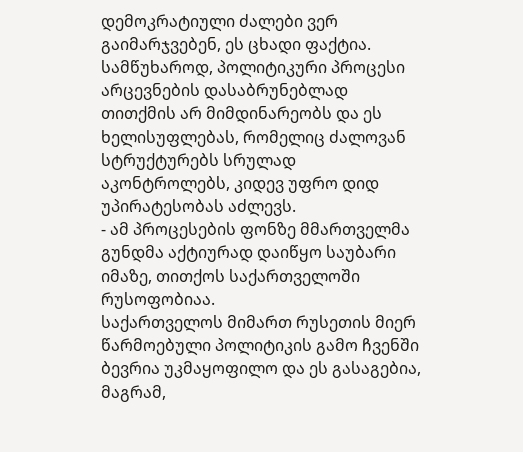დემოკრატიული ძალები ვერ გაიმარჯვებენ, ეს ცხადი ფაქტია. სამწუხაროდ, პოლიტიკური პროცესი არცევნების დასაბრუნებლად თითქმის არ მიმდინარეობს და ეს ხელისუფლებას, რომელიც ძალოვან სტრუქტურებს სრულად აკონტროლებს, კიდევ უფრო დიდ უპირატესობას აძლევს.
- ამ პროცესების ფონზე მმართველმა გუნდმა აქტიურად დაიწყო საუბარი იმაზე, თითქოს საქართველოში რუსოფობიაა.
საქართველოს მიმართ რუსეთის მიერ წარმოებული პოლიტიკის გამო ჩვენში ბევრია უკმაყოფილო და ეს გასაგებია, მაგრამ,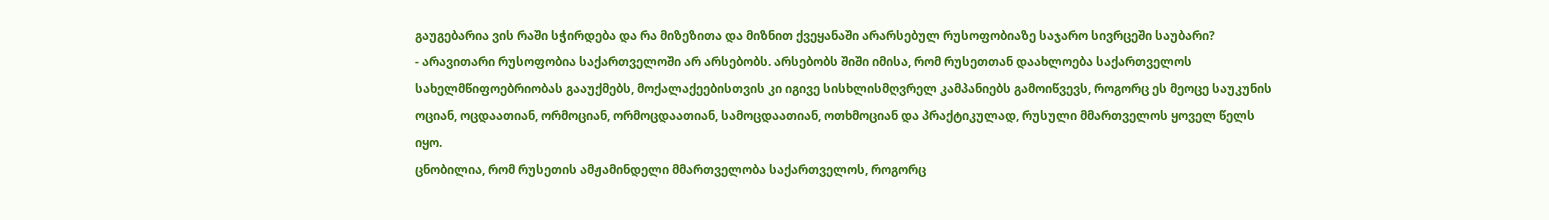გაუგებარია ვის რაში სჭირდება და რა მიზეზითა და მიზნით ქვეყანაში არარსებულ რუსოფობიაზე საჯარო სივრცეში საუბარი?
- არავითარი რუსოფობია საქართველოში არ არსებობს. არსებობს შიში იმისა, რომ რუსეთთან დაახლოება საქართველოს სახელმწიფოებრიობას გააუქმებს, მოქალაქეებისთვის კი იგივე სისხლისმღვრელ კამპანიებს გამოიწვევს, როგორც ეს მეოცე საუკუნის ოციან, ოცდაათიან, ორმოციან, ორმოცდაათიან, სამოცდაათიან, ოთხმოციან და პრაქტიკულად, რუსული მმართველოს ყოველ წელს იყო.
ცნობილია, რომ რუსეთის ამჟამინდელი მმართველობა საქართველოს, როგორც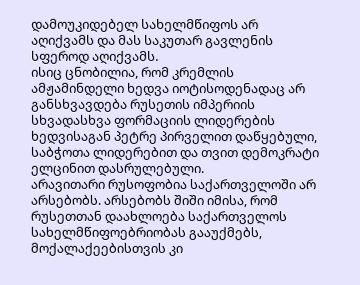დამოუკიდებელ სახელმწიფოს არ აღიქვამს და მას საკუთარ გავლენის სფეროდ აღიქვამს.
ისიც ცნობილია, რომ კრემლის ამჟამინდელი ხედვა იოტისოდენადაც არ განსხვავდება რუსეთის იმპერიის სხვადასხვა ფორმაციის ლიდერების ხედვისაგან პეტრე პირველით დაწყებული, საბჭოთა ლიდერებით და თვით დემოკრატი ელცინით დასრულებული.
არავითარი რუსოფობია საქართველოში არ არსებობს. არსებობს შიში იმისა, რომ რუსეთთან დაახლოება საქართველოს სახელმწიფოებრიობას გააუქმებს, მოქალაქეებისთვის კი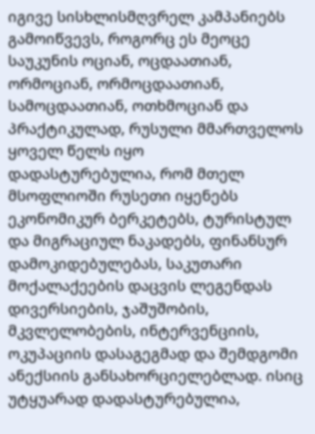იგივე სისხლისმღვრელ კამპანიებს გამოიწვევს, როგორც ეს მეოცე საუკუნის ოციან, ოცდაათიან, ორმოციან, ორმოცდაათიან, სამოცდაათიან, ოთხმოციან და პრაქტიკულად, რუსული მმართველოს ყოველ წელს იყო
დადასტურებულია, რომ მთელ მსოფლიოში რუსეთი იყენებს ეკონომიკურ ბერკეტებს, ტურისტულ და მიგრაციულ ნაკადებს, ფინანსურ დამოკიდებულებას, საკუთარი მოქალაქეების დაცვის ლეგენდას დივერსიების, ჯაშუშობის, მკვლელობების, ინტერვენციის, ოკუპაციის დასაგეგმად და შემდგომი ანექსიის განსახორციელებლად. ისიც უტყუარად დადასტურებულია,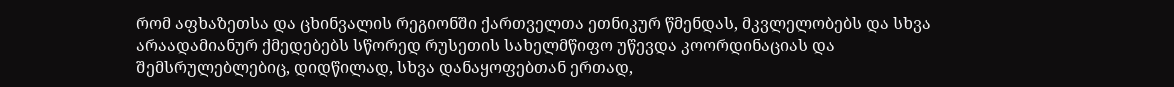რომ აფხაზეთსა და ცხინვალის რეგიონში ქართველთა ეთნიკურ წმენდას, მკვლელობებს და სხვა არაადამიანურ ქმედებებს სწორედ რუსეთის სახელმწიფო უწევდა კოორდინაციას და შემსრულებლებიც, დიდწილად, სხვა დანაყოფებთან ერთად,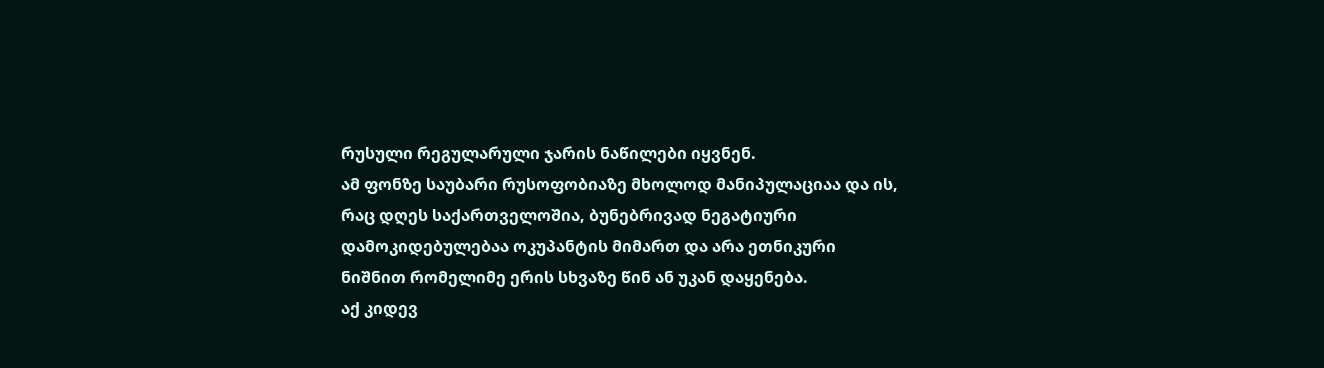რუსული რეგულარული ჯარის ნაწილები იყვნენ.
ამ ფონზე საუბარი რუსოფობიაზე მხოლოდ მანიპულაციაა და ის, რაც დღეს საქართველოშია, ბუნებრივად ნეგატიური დამოკიდებულებაა ოკუპანტის მიმართ და არა ეთნიკური ნიშნით რომელიმე ერის სხვაზე წინ ან უკან დაყენება.
აქ კიდევ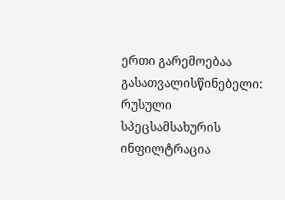ერთი გარემოებაა გასათვალისწინებელი: რუსული სპეცსამსახურის ინფილტრაცია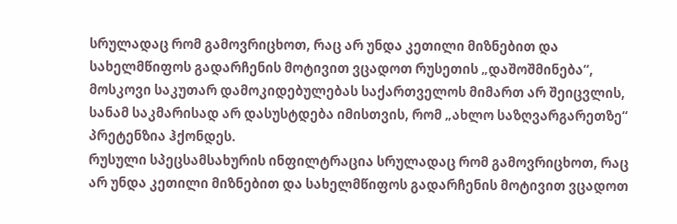სრულადაც რომ გამოვრიცხოთ, რაც არ უნდა კეთილი მიზნებით და სახელმწიფოს გადარჩენის მოტივით ვცადოთ რუსეთის „დაშოშმინება“, მოსკოვი საკუთარ დამოკიდებულებას საქართველოს მიმართ არ შეიცვლის, სანამ საკმარისად არ დასუსტდება იმისთვის, რომ „ახლო საზღვარგარეთზე“ პრეტენზია ჰქონდეს.
რუსული სპეცსამსახურის ინფილტრაცია სრულადაც რომ გამოვრიცხოთ, რაც არ უნდა კეთილი მიზნებით და სახელმწიფოს გადარჩენის მოტივით ვცადოთ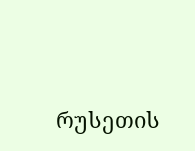რუსეთის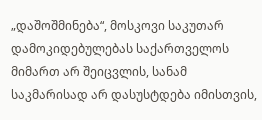„დაშოშმინება“, მოსკოვი საკუთარ დამოკიდებულებას საქართველოს მიმართ არ შეიცვლის, სანამ საკმარისად არ დასუსტდება იმისთვის,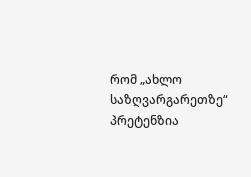რომ „ახლო საზღვარგარეთზე“ პრეტენზია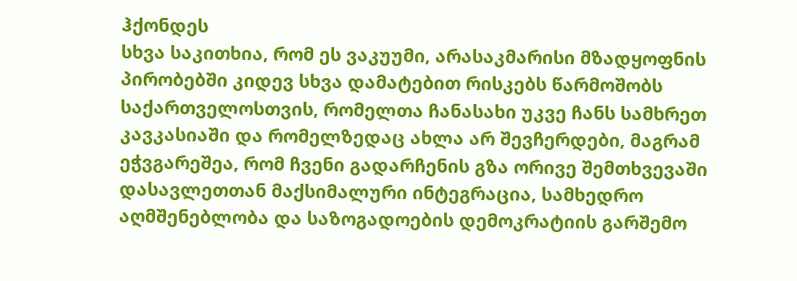ჰქონდეს
სხვა საკითხია, რომ ეს ვაკუუმი, არასაკმარისი მზადყოფნის პირობებში კიდევ სხვა დამატებით რისკებს წარმოშობს საქართველოსთვის, რომელთა ჩანასახი უკვე ჩანს სამხრეთ კავკასიაში და რომელზედაც ახლა არ შევჩერდები, მაგრამ ეჭვგარეშეა, რომ ჩვენი გადარჩენის გზა ორივე შემთხვევაში დასავლეთთან მაქსიმალური ინტეგრაცია, სამხედრო აღმშენებლობა და საზოგადოების დემოკრატიის გარშემო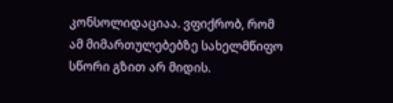კონსოლიდაციაა. ვფიქრობ, რომ ამ მიმართულებებზე სახელმწიფო სწორი გზით არ მიდის.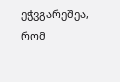ეჭვგარეშეა, რომ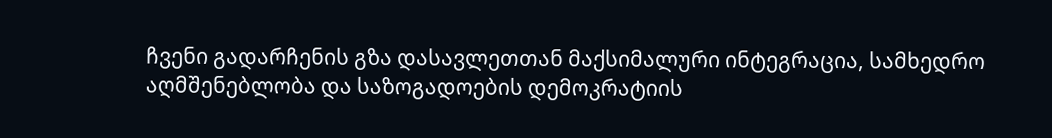ჩვენი გადარჩენის გზა დასავლეთთან მაქსიმალური ინტეგრაცია, სამხედრო აღმშენებლობა და საზოგადოების დემოკრატიის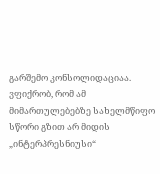გარშემო კონსოლიდაციაა. ვფიქრობ, რომ ამ მიმართულებებზე სახელმწიფო სწორი გზით არ მიდის
„ინტერპრესნიუსი“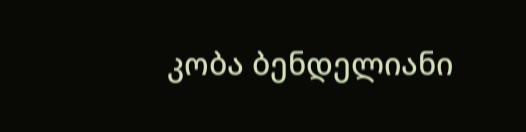კობა ბენდელიანი